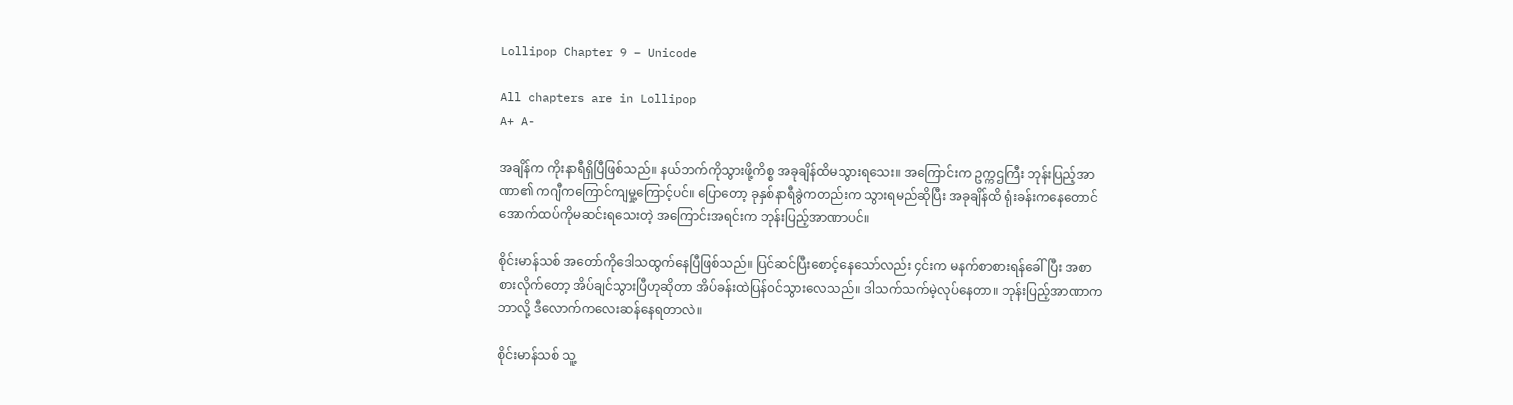Lollipop Chapter 9 – Unicode

All chapters are in Lollipop
A+ A-

အချိန်က ကိုးနာရီရှိပြီဖြစ်သည်။ နယ်ဘက်ကိုသွားဖို့ကိစ္စ အခုချိန်ထိမသွားရသေး။ အကြောင်းက ဥက္ကဌကြီး ဘုန်းပြည့်အာဏာ၏ ကဂျီကကြောင်ကျမှု့ကြောင့်ပင်။ ပြောတော့ ခုနှစ်နာရီခွဲကတည်းက သွားရမည်ဆိုပြီး အခုချိန်ထိ ရုံးခန်းကနေတောင် အောက်ထပ်ကိုမဆင်းရသေးတဲ့ အကြောင်းအရင်းက ဘုန်းပြည့်အာဏာပင်။

စိုင်းမာန်သစ် အတော်ကိုဒေါသထွက်နေပြီဖြစ်သည်။ ပြင်ဆင်ပြီးစောင့်နေသော်လည်း ၄င်းက မနက်စာစားရန်ခေါ်ပြီး အစာစားလိုက်တော့ အိပ်ချင်သွားပြီဟုဆိုတာ အိပ်ခန်းထဲပြန်၀င်သွားလေသည်။ ဒါသက်သက်မဲ့လုပ်နေတာ။ ဘုန်းပြည့်အာဏာက ဘာလို့ ဒီလောက်ကလေးဆန်နေရတာလဲ။

စိုင်းမာန်သစ် သူ့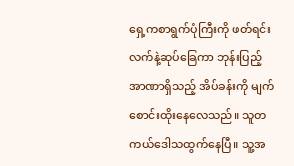ရှေ့ကစာရွက်ပုံကြီးကို ဖတ်ရင်း လက်နဲ့ဆုပ်ခြေကာ ဘုန်းပြည့်အာဏာရှိသည့် အိပ်ခန်းကို မျက်စောင်းထိုးနေလေသည်။ သူတကယ်ဒေါသထွက်နေပြီ။ သူ့အ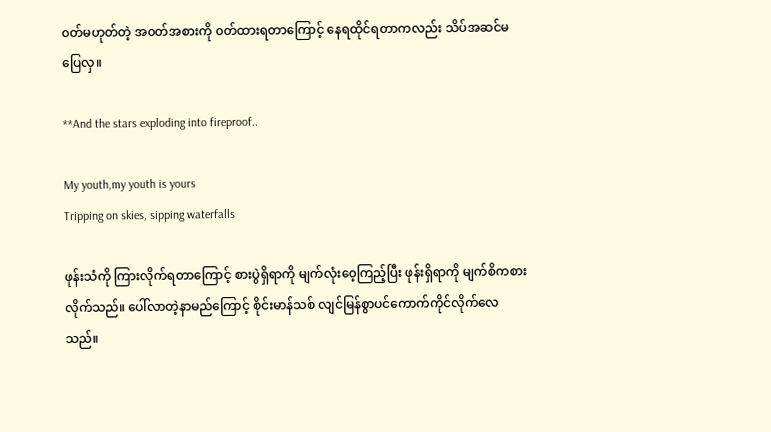၀တ်မဟုတ်တဲ့ အ၀တ်အစားကို ၀တ်ထားရတာကြောင့် နေရထိုင်ရတာကလည်း သိပ်အဆင်မပြေလှ။

**And the stars exploding into fireproof..

My youth,my youth is yours
Tripping on skies, sipping waterfalls

ဖုန်းသံကို ကြားလိုက်ရတာကြောင့် စားပွဲရှိရာကို မျက်လုံး၀ေ့ကြည့်ပြီး ဖုန်းရှိရာကို မျက်စိကစားလိုက်သည်။ ပေါ်လာတဲ့နာမည်ကြောင့် စိုင်းမာန်သစ် လျင်မြန်စွာပင်ကောက်ကိုင်လိုက်လေသည်။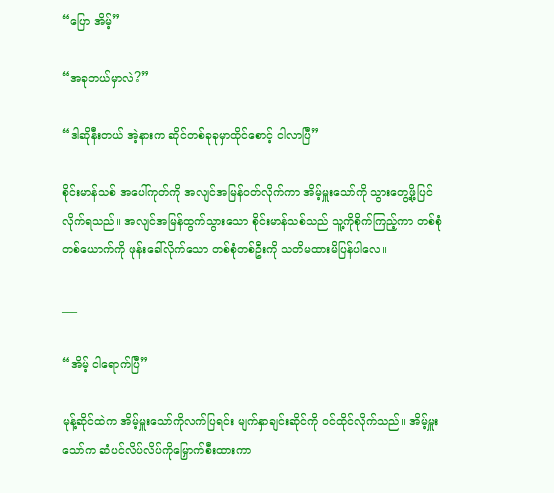“ပြော အိမ့်”

“အခုဘယ်မှာလဲ?”

“ဒါဆိုနီးတယ် အဲ့နားက ဆိုင်တစ်ခုခုမှာထိုင်စောင့် ငါလာပြီ”

စိုင်းမာန်သစ် အပေါ်ကုတ်ကို အလျင်အမြန်၀တ်လိုက်ကာ အိမ့်မှူးသော်ကို သွားတွေ့ဖို့ပြင်လိုက်ရသည်။ အလျင်အမြန်ထွက်သွားသော စိုင်းမာန်သစ်သည် သူ့ကိုစိုက်ကြည့်ကာ တစ်စုံတစ်ယောက်ကို ဖုန်းခေါ်လိုက်သော တစ်စုံတစ်ဦးကို သတိမထားမိပြန်ပါလေ။

___

“အိမ့် ငါရောက်ပြီ”

မုန့်ဆိုင်ထဲက အိမ့်မှူးသော်ကိုလက်ပြရင်း မျက်နှာချင်းဆိုင်ကို ၀င်ထိုင်လိုက်သည်။ အိမ့်မှူးသော်က ဆံပင်လိပ်လိပ်ကိုမြှောက်စီးထားကာ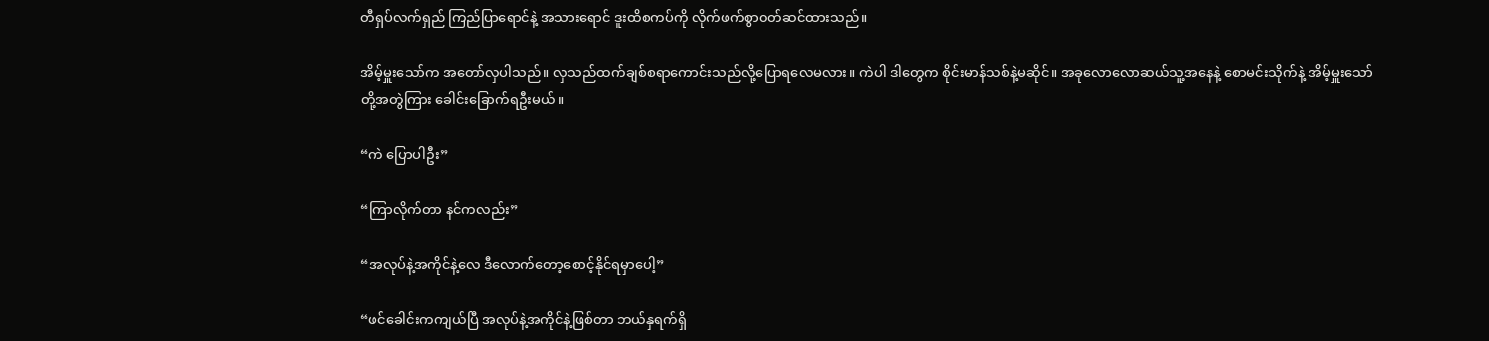တီရှပ်လက်ရှည် ကြည်ပြာရောင်နဲ့ အသားရောင် ဒူးထိစကပ်ကို လိုက်ဖက်စွာ၀တ်ဆင်ထားသည်။

အိမ့်မှူးသော်က အတော်လှပါသည်။ လှသည်ထက်ချစ်စရာကောင်းသည်လို့ပြောရလေမလား။ ကဲပါ ဒါတွေက စိုင်းမာန်သစ်နဲ့မဆိုင်။ အခုလောလောဆယ်သူ့အနေနဲ့ စောမင်းသိုက်နဲ့ အိမ့်မှူးသော်တို့အတွဲကြား ခေါင်းခြောက်ရဦးမယ်။

“ကဲ ပြောပါဦး”

“ကြာလိုက်တာ နင်ကလည်း”

“အလုပ်နဲ့အကိုင်နဲ့လေ ဒီလောက်တော့စောင့်နိုင်ရမှာပေါ့”

“ဖင်ခေါင်းကကျယ်ပြီ အလုပ်နဲ့အကိုင်နဲ့ဖြစ်တာ ဘယ်နှရက်ရှိ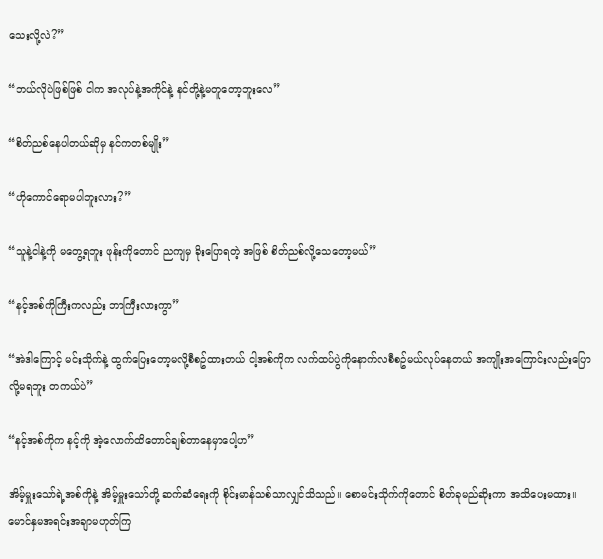သေးလို့လဲ?”

“ဘယ်လိုပဲဖြစ်ဖြစ် ငါက အလုပ်နဲ့အကိုင်နဲ့ နင်တို့နဲ့မတူတော့ဘူးလေ”

“စိတ်ညစ်နေပါတယ်ဆိုမှ နင်ကတစ်မျိုး”

“ဟိုကောင်ရောမပါဘူးလား?”

“သူနဲ့ငါနဲ့ကို မတွေ့ရဘူး ဖုန်းကိုတောင် ညကျမှ ခိုးပြောရတဲ့ အဖြစ် စိတ်ညစ်လို့သေတော့မယ်”

“နင့်အစ်ကိုကြီးကလည်း ဘာကြီးလားကွာ”

“အဲဒါကြောင့် မင်းသိုက်နဲ့ ထွက်ပြေးတော့မလို့စီစဥ်ထားတယ် ငါ့အစ်ကိုက လက်ထပ်ပွဲကိုနောက်လစီစဥ်မယ်လုပ်နေတယ် အကျိုးအကြောင်းလည်းပြောလို့မရဘူး တကယ်ပဲ”

“နင့်အစ်ကိုက နင့်ကို အဲ့လောက်ထိတောင်ချစ်တာနေမှာပေါ့ဟ”

အိမ့်မှူးသော်ရဲ့အစ်ကိုနဲ့ အိမ့်မှူးသော်တို့ ဆက်ဆံရေးကို စိုင်းမာန်သစ်သာလျှင်သိသည်။ စောမင်းသိုက်ကိုတောင် စိတ်ခုမည်ဆိုးကာ အသိပေးမထား။ မောင်နှမအရင်းအချာမဟုတ်ကြ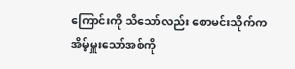ကြောင်းကို သိသော်လည်း စောမင်းသိုက်က အိမ့်မှူးသော်အစ်ကို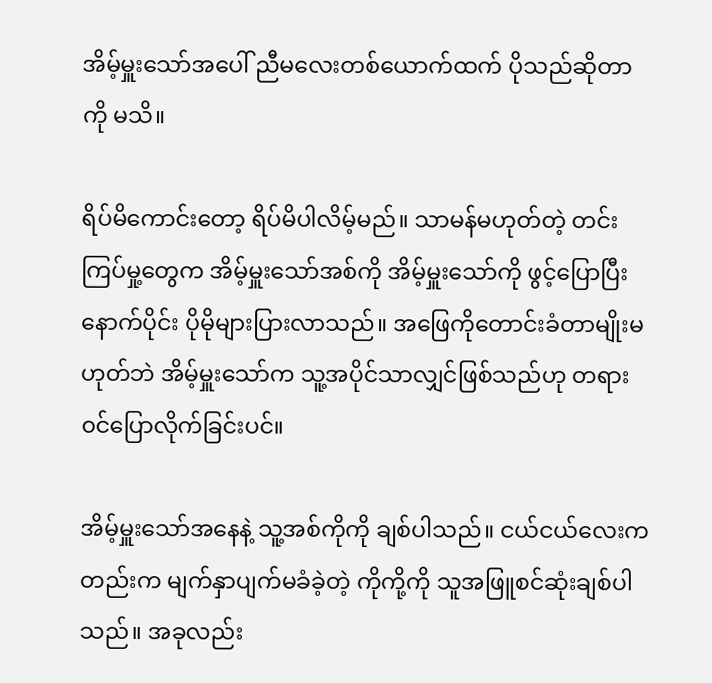အိမ့်မှူးသော်အပေါ် ညီမလေးတစ်ယောက်ထက် ပိုသည်ဆိုတာကို မသိ။

ရိပ်မိကောင်းတော့ ရိပ်မိပါလိမ့်မည်။ သာမန်မဟုတ်တဲ့ တင်းကြပ်မှု့တွေက အိမ့်မှူးသော်အစ်ကို အိမ့်မှူးသော်ကို ဖွင့်ပြောပြီးနောက်ပိုင်း ပိုမိုများပြားလာသည်။ အဖြေကိုတောင်းခံတာမျိုးမဟုတ်ဘဲ အိမ့်မှူးသော်က သူ့အပိုင်သာလျှင်ဖြစ်သည်ဟု တရား၀င်ပြောလိုက်ခြင်းပင်။

အိမ့်မှူးသော်အနေနဲ့ သူ့အစ်ကိုကို ချစ်ပါသည်။ ငယ်ငယ်လေးကတည်းက မျက်နှာပျက်မခံခဲ့တဲ့ ကိုကို့ကို သူအဖြူစင်ဆုံးချစ်ပါသည်။ အခုလည်း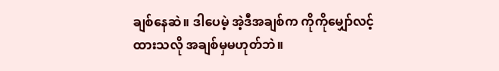ချစ်နေဆဲ။ ဒါပေမဲ့ အဲ့ဒီအချစ်က ကိုကိုမျှော်လင့်ထားသလို အချစ်မှမဟုတ်ဘဲ။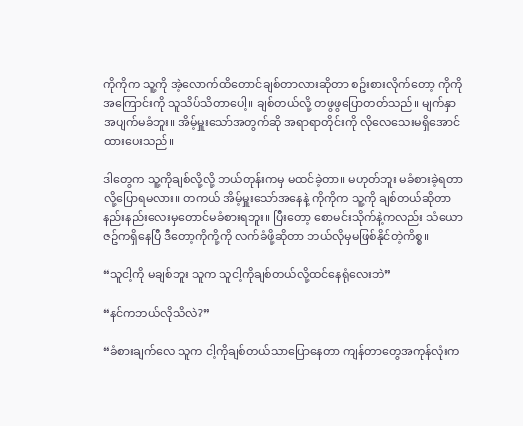ကိုကိုက သူ့ကို အဲ့လောက်ထိတောင်ချစ်တာလားဆိုတာ စဥ်းစားလိုက်တော့ ကိုကိုအကြောင်းကို သူသိပ်သိတာပေါ့။ ချစ်တယ်လို့ တဖွဖွပြောတတ်သည်။ မျက်နှာအပျက်မခံဘူး။ အိမ့်မှူးသော်အတွက်ဆို အရာရာတိုင်းကို လိုလေသေးမရှိအောင်ထားပေးသည်။

ဒါတွေက သူ့ကိုချစ်လို့လို့ ဘယ်တုန်းကမှ မထင်ခဲ့တာ။ မဟုတ်ဘူး မခံစားခဲ့ရတာလို့ပြောရမလား။ တကယ် အိမ့်မှူးသော်အနေနဲ့ ကိုကိုက သူ့ကို ချစ်တယ်ဆိုတာ နည်းနည်းလေးမှတောင်မခံစားရဘူး။ ပြီးတော့ စောမင်းသိုက်နဲ့ကလည်း သံယောဇဥ်ကရှိနေပြီ ဒီတော့ကိုကို့ကို လက်ခံဖို့ဆိုတာ ဘယ်လိုမှမဖြစ်နိုင်တဲ့ကိစ္စ။

“သူငါ့ကို မချစ်ဘူး သူက သူငါ့ကိုချစ်တယ်လို့ထင်နေရုံလေးဘဲ”

“နင်ကဘယ်လိုသိလဲ?”

“ခံစားချက်လေ သူက ငါ့ကိုချစ်တယ်သာပြောနေတာ ကျန်တာတွေအကုန်လုံးက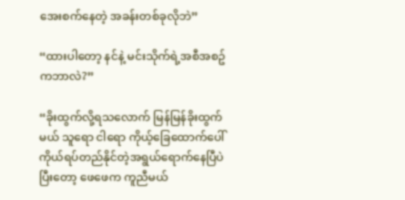အေးစက်နေတဲ့ အခန်းတစ်ခုလိုဘဲ”

“ထားပါတော့ နင်နဲ့ မင်းသိုက်ရဲ့အစီအစဥ်ကဘာလဲ?”

“ခိုးထွက်လို့ရသလောက် မြန်မြန်ခိုးထွက်မယ် သူရော ငါရော ကိုယ့်ခြေထောက်ပေါ်ကိုယ်ရပ်တည်နိုင်တဲ့အရွယ်ရောက်နေပြီပဲ ပြီးတော့ ဖေဖေက ကူညီမယ်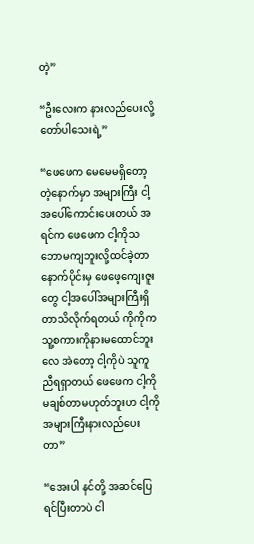တဲ့”

“ဦးလေးက နားလည်ပေးလို့တော်ပါသေးရဲ့”

“ဖေဖေက မေမေမရှိတော့တဲ့နောက်မှာ အများကြီး ငါ့အပေါ်ကောင်းပေးတယ် အရင်က ဖေဖေက ငါ့ကိုသဘောမကျဘူးလို့ထင်ခဲ့တာ နောက်ပိုင်းမှ ဖေဖေ့ကျေးဇူးတွေ ငါ့အပေါ်အများကြီးရှိတာသိလိုက်ရတယ် ကိုကိုက သူ့စကားကိုနားမထောင်ဘူးလေ အဲတော့ ငါ့ကိုပဲ သူကူညီရရှာတယ် ဖေဖေက ငါ့ကိုမချစ်တာမဟုတ်ဘူးဟ ငါ့ကို အများကြီးနားလည်ပေးတာ”

“အေးပါ နင်တို့ အဆင်ပြေရင်ပြီးတာပဲ ငါ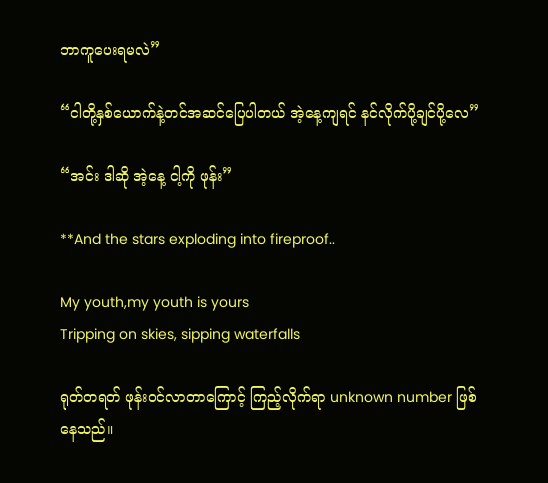ဘာကူပေးရမလဲ”

“ငါတို့နှစ်ယောက်နဲ့တင်အဆင်ပြေပါတယ် အဲ့နေ့ကျရင် နင်လိုက်ပို့ချင်ပို့လေ”

“အင်း ဒါဆို အဲ့နေ့ ငါ့ကို ဖုန်း”

**And the stars exploding into fireproof..

My youth,my youth is yours
Tripping on skies, sipping waterfalls

ရုတ်တရတ် ဖုန်း၀င်လာတာကြောင့် ကြည့်လိုက်ရာ unknown number ဖြစ်နေသည်။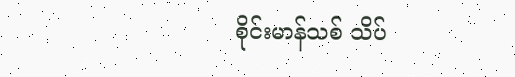စိုင်းမာန်သစ် သိပ်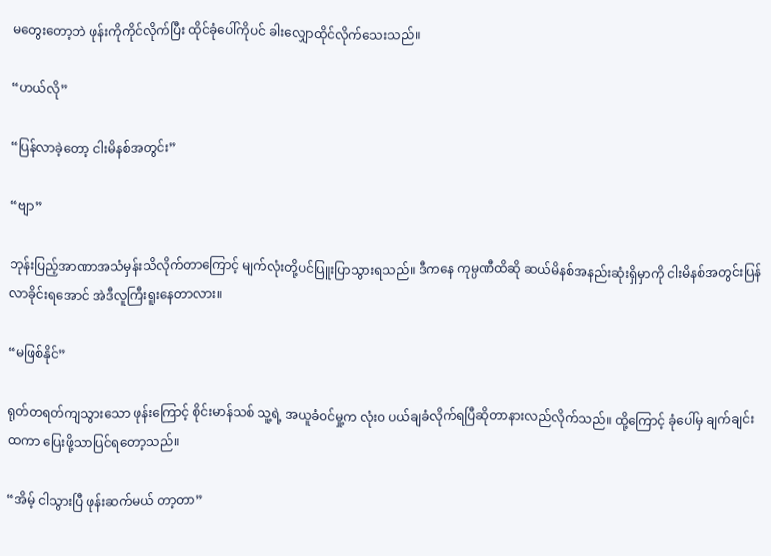မတွေးတော့ဘဲ ဖုန်းကိုကိုင်လိုက်ပြီး ထိုင်ခုံပေါ်ကိုပင် ခါးလျှောထိုင်လိုက်သေးသည်။

“ဟယ်လို”

“ပြန်လာခဲ့တော့ ငါးမိနစ်အတွင်း”

“ဗျာ”

ဘုန်းပြည့်အာဏာအသံမှန်းသိလိုက်တာကြောင့် မျက်လုံးတို့ပင်ပြူးပြာသွားရသည်။ ဒီကနေ ကုမ္ပဏီထိဆို ဆယ်မိနစ်အနည်းဆုံးရှိမှာကို ငါးမိနစ်အတွင်းပြန်လာခိုင်းရအောင် အဲဒီလူကြီးရူးနေတာလား။

“မဖြစ်နိုင်”

ရုတ်တရတ်ကျသွားသော ဖုန်းကြောင့် စိုင်းမာန်သစ် သူ့ရဲ့ အယူခံ၀င်မှု့က လုံး၀ ပယ်ချခံလိုက်ရပြီဆိုတာနားလည်လိုက်သည်။ ထို့ကြောင့် ခုံပေါ်မှ ချက်ချင်းထကာ ပြေးဖို့သာပြင်ရတော့သည်။

“အိမ့် ငါသွားပြီ ဖုန်းဆက်မယ် တာ့တာ”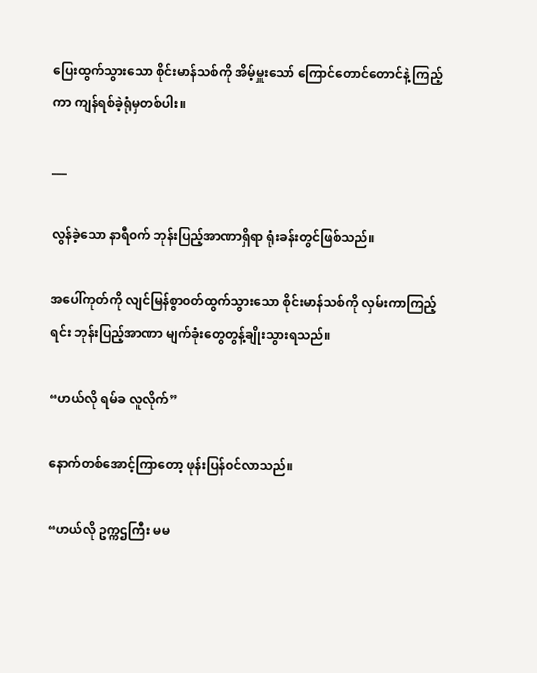ပြေးထွက်သွားသော စိုင်းမာန်သစ်ကို အိမ့်မှူးသော် ကြောင်တောင်တောင်နဲ့ ကြည့်ကာ ကျန်ရစ်ခဲ့ရုံမှတစ်ပါး။

___

လွန်ခဲ့သော နာရီ၀က် ဘုန်းပြည့်အာဏာရှိရာ ရုံးခန်းတွင်ဖြစ်သည်။

အပေါ်ကုတ်ကို လျင်မြန်စွာ၀တ်ထွက်သွားသော စိုင်းမာန်သစ်ကို လှမ်းကာကြည့်ရင်း ဘုန်းပြည့်အာဏာ မျက်ခုံးတွေတွန့်ချိုးသွားရသည်။

“ဟယ်လို ရမ်ခ လူလိုက်”

နောက်တစ်အောင့်ကြာတော့ ဖုန်းပြန်၀င်လာသည်။

“ဟယ်လို ဥက္ကဌကြီး မမ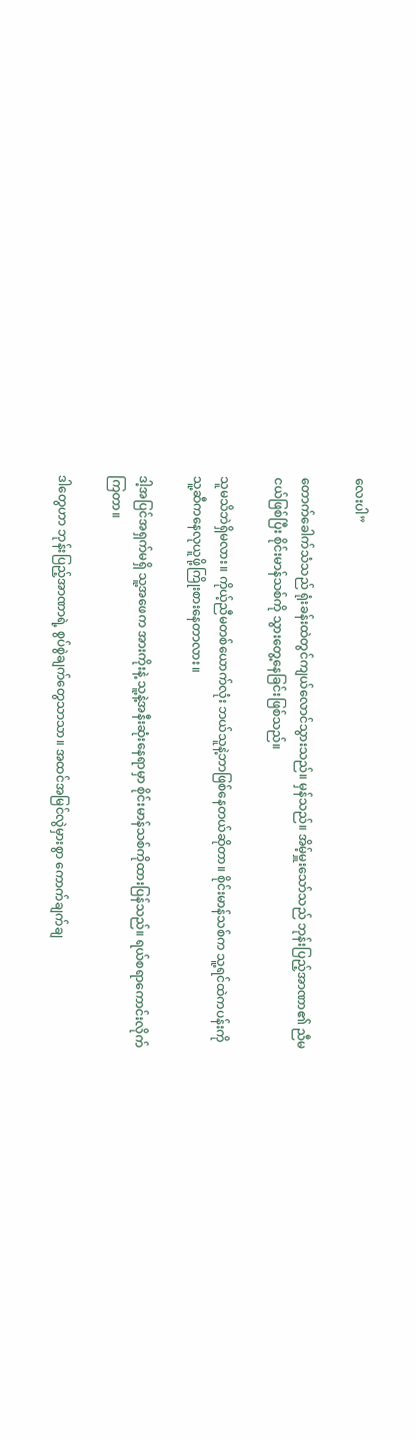လေးပါ”

တောက်ခေါက်သံသည် ရုံးခန်းထဲတွင်ကျယ်လောင်သွားသည်။ မှန်သည်။ အိမ့်မှူးသော်သည် ဘုန်းပြည့်အာဏာ၏ ညီမငယ်ဖြစ်ပြီး စိုင်းမာန်သစ်ကို သွားတွေ့နေခြင်းဖြစ်သည်။

သူမသိဘဲရှိမလား။ ကိုယ့်ညီမတစ်ယောက်လုံး ဘယ်သူနဲ့ဘာဖြစ်နေတယ်ဆိုတာ။ စိုင်းမာန်သစ်က သူ့ရင်ထဲကပန်းကို သူ့ဆီကနေလုယူဖို့ကြိုးစားနေတာလား။

ဒါ့အပြင်အရှက်မရှိ သူ့အဖေက အားကိုးနဲ့ သူ့နဲ့အနီးဆုံးနေရာမှာ စိုင်းမာန်သစ်ကိုထားပြန်သည်။ ရယ်စရာကောင်းလိုက်ကြတာ။

ဒါတွေဟာ ဘုန်းပြည့်အာဏာရဲ့ စွပ်စွဲချက်တွေသာသာ။ အထင်အမြင်လွဲမှားစွာ ကောက်ချက်ချ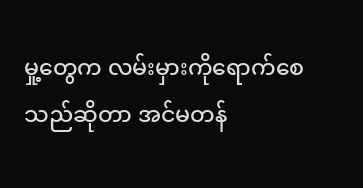မှု့တွေက လမ်းမှားကိုရောက်စေသည်ဆိုတာ အင်မတန်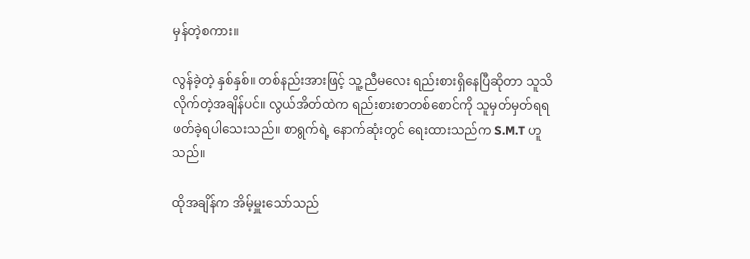မှန်တဲ့စကား။

လွန်ခဲ့တဲ့ နှစ်နှစ်။ တစ်နည်းအားဖြင့် သူ့ညီမလေး ရည်းစားရှိနေပြီဆိုတာ သူသိလိုက်တဲ့အချိန်ပင်။ လွယ်အိတ်ထဲက ရည်းစားစာတစ်စောင်ကို သူမှတ်မှတ်ရရဖတ်ခဲ့ရပါသေးသည်။ စာရွက်ရဲ့ နောက်ဆုံးတွင် ရေးထားသည်က S.M.T ဟူသည်။

ထိုအချိန်က အိမ့်မှူးသော်သည်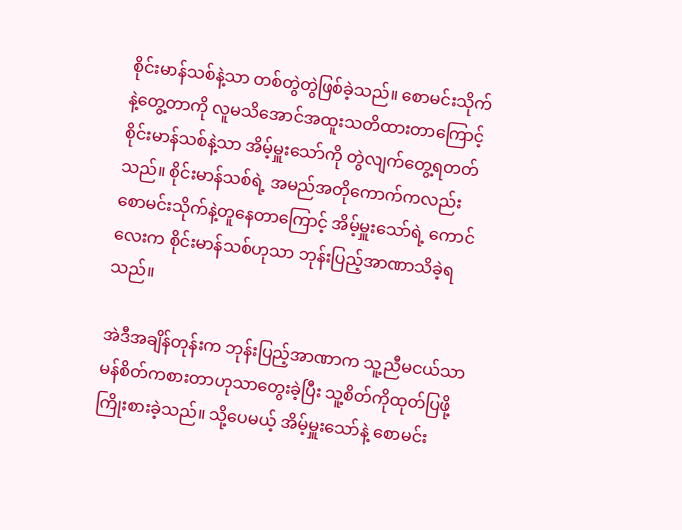စိုင်းမာန်သစ်နဲ့သာ တစ်တွဲတွဲဖြစ်ခဲ့သည်။ စောမင်းသိုက်နဲ့တွေ့တာကို လူမသိအောင်အထူးသတိထားတာကြောင့် စိုင်းမာန်သစ်နဲ့သာ အိမ့်မှူးသော်ကို တွဲလျက်တွေ့ရတတ်သည်။ စိုင်းမာန်သစ်ရဲ့ အမည်အတိုကောက်ကလည်း စောမင်းသိုက်နဲ့တူနေတာကြောင့် အိမ့်မှူးသော်ရဲ့ ကောင်လေးက စိုင်းမာန်သစ်ဟုသာ ဘုန်းပြည့်အာဏာသိခဲ့ရသည်။

အဲဒီအချိန်တုန်းက ဘုန်းပြည့်အာဏာက သူ့ညီမငယ်သာမန်စိတ်ကစားတာဟုသာတွေးခဲ့ပြီး သူ့စိတ်ကိုထုတ်ပြဖို့ကြိုးစားခဲ့သည်။ သို့ပေမယ့် အိမ့်မှူးသော်နဲ့ စောမင်း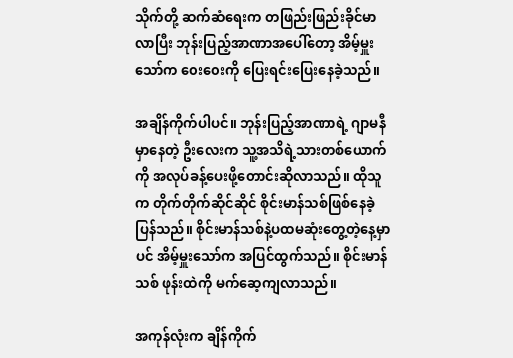သိုက်တို့ ဆက်ဆံရေးက တဖြည်းဖြည်းခိုင်မာလာပြီး ဘုန်းပြည့်အာဏာအပေါ်တော့ အိမ့်မှူးသော်က ၀ေး၀ေးကို ပြေးရင်းပြေးနေခဲ့သည်။

အချိန်ကိုက်ပါပင်။ ဘုန်းပြည့်အာဏာရဲ့ ဂျာမနီမှာနေတဲ့ ဦးလေးက သူ့အသိရဲ့သားတစ်ယောက်ကို အလုပ်ခန့်ပေးဖို့တောင်းဆိုလာသည်။ ထိုသူက တိုက်တိုက်ဆိုင်ဆိုင် စိုင်းမာန်သစ်ဖြစ်နေခဲ့ပြန်သည်။ စိုင်းမာန်သစ်နဲ့ပထမဆုံးတွေ့တဲ့နေ့မှာပင် အိမ့်မှူးသော်က အပြင်ထွက်သည်။ စိုင်းမာန်သစ် ဖုန်းထဲကို မက်ဆေ့ကျလာသည်။

အကုန်လုံးက ချိန်ကိုက်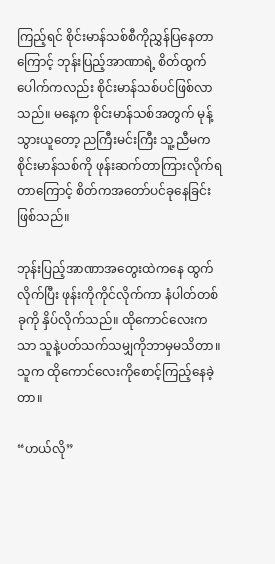ကြည့်ရင် စိုင်းမာန်သစ်စီကိုညွှန်ပြနေတာကြောင့် ဘုန်းပြည့်အာဏာရဲ့ စိတ်ထွက်ပေါက်ကလည်း စိုင်းမာန်သစ်ပင်ဖြစ်လာသည်။ မနေ့က စိုင်းမာန်သစ်အတွက် မုန့်သွားယူတော့ ညကြီးမင်းကြီး သူ့ညီမက စိုင်းမာန်သစ်ကို ဖုန်းဆက်တာကြားလိုက်ရတာကြောင့် စိတ်ကအတော်ပင်ခုနေခြင်းဖြစ်သည်။

ဘုန်းပြည့်အာဏာအတွေးထဲကနေ ထွက်လိုက်ပြီး ဖုန်းကိုကိုင်လိုက်ကာ နံပါတ်တစ်ခုကို နှိပ်လိုက်သည်။ ထိုကောင်လေးကသာ သူနဲ့ပတ်သက်သမျှကိုဘာမှမသိတာ။ သူက ထိုကောင်လေးကိုစောင့်ကြည့်နေခဲ့တာ။

“ဟယ်လို”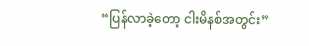“ပြန်လာခဲ့တော့ ငါးမိနစ်အတွင်း”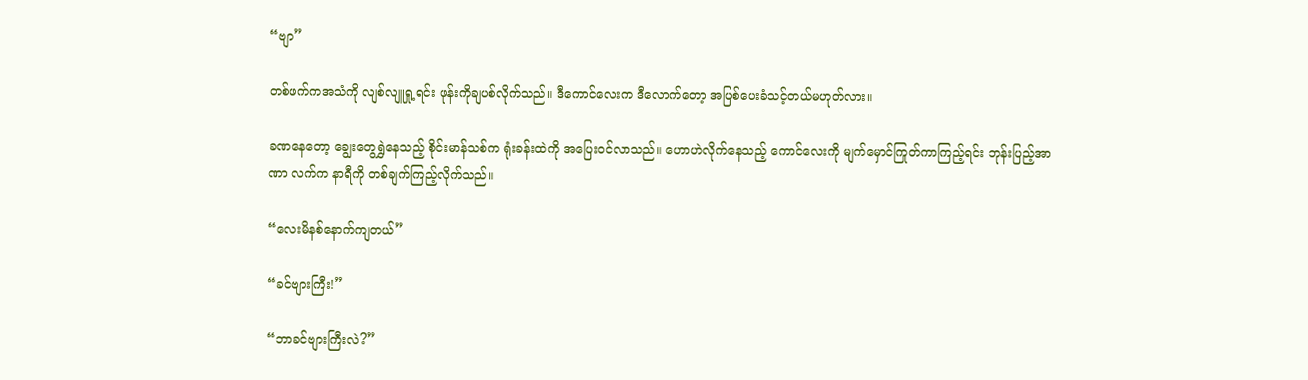“ဗျာ”

တစ်ဖက်ကအသံကို လျစ်လျူရှု့ရင်း ဖုန်းကိုချပစ်လိုက်သည်။ ဒီကောင်လေးက ဒီလောက်တော့ အပြစ်ပေးခံသင့်တယ်မဟုတ်လား။

ခဏနေတော့ ချွေးတွေရွှဲနေသည့် စိုင်းမာန်သစ်က ရုံးခန်းထဲကို အပြေး၀င်လာသည်။ ဟောဟဲလိုက်နေသည့် ကောင်လေးကို မျက်မှောင်ကြုတ်ကာကြည့်ရင်း ဘုန်းပြည့်အာဏာ လက်က နာရီကို တစ်ချက်ကြည့်လိုက်သည်။

“လေးမိနစ်နောက်ကျတယ်”

“ခင်ဗျားကြီး!”

“ဘာခင်ဗျားကြီးလဲ?”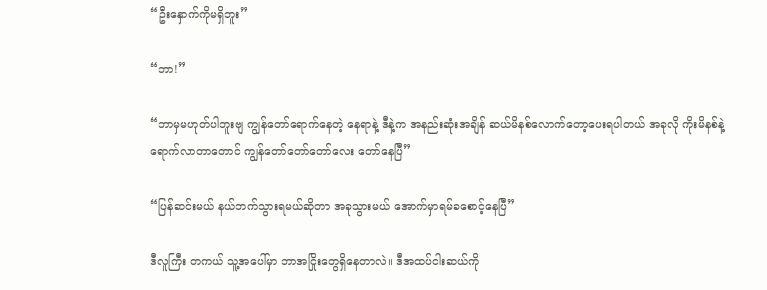“ဦးနှောက်ကိုမရှိဘူး”

“ဘာ!”

“ဘာမှမဟုတ်ပါဘူးဗျ ကျွန်တော်ရောက်နေတဲ့ နေရာနဲ့ ဒီနဲ့က အနည်းဆုံးအချိန် ဆယ်မိနစ်လောက်တော့ပေးရပါတယ် အခုလို ကိုးမိနစ်နဲ့ရောက်လာတာတောင် ကျွန်တော်တော်တော်လေး တော်နေပြီ”

“ပြန်ဆင်းမယ် နယ်ဘက်သွားရမယ်ဆိုတာ အခုသွားမယ် အောက်မှာရမ်ခစောင့်နေပြီ”

ဒီလူကြီး တကယ် သူ့အပေါ်မှာ ဘာအငြိုးတွေရှိနေတာလဲ။ ဒီအထပ်ငါးဆယ်ကို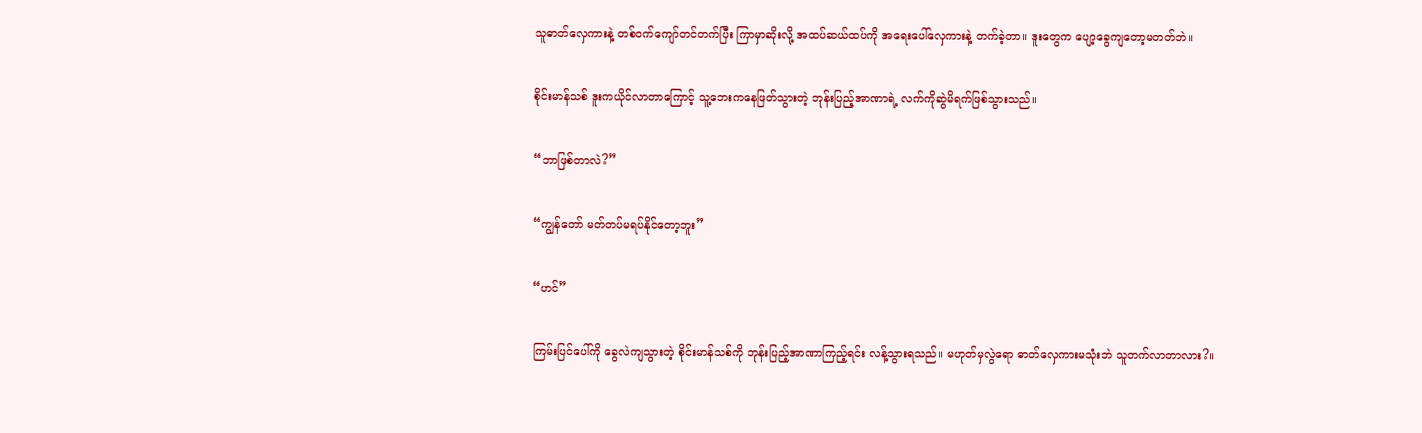သူဓာတ်လှေကားနဲ့ တစ်၀က်ကျော်တင်တက်ပြီး ကြာမှာဆိုးလို့ အထပ်ဆယ်ထပ်ကို အရေးပေါ်လှေကားနဲ့ တက်ခဲ့တာ။ ဒူးတွေက ပျော့ခွေကျတော့မတတ်ဘဲ။

စိုင်းမာန်သစ် ဒူးကယိုင်လာတာကြောင့် သူ့ဘေးကနေဖြတ်သွားတဲ့ ဘုန်းပြည့်အာဏာရဲ့ လက်ကိုဆွဲမိရက်ဖြစ်သွားသည်။

“ဘာဖြစ်တာလဲ?”

“ကျွန်တော် မတ်တပ်မရပ်နိုင်တော့ဘူး”

“ဟင်”

ကြမ်းပြင်ပေါ်ကို ခွေလဲကျသွားတဲ့ စိုင်းမာန်သစ်ကို ဘုန်းပြည့်အာဏာကြည့်ရင်း လန့်သွားရသည်။ မဟုတ်မှလွဲရော ဓာတ်လှေကားမသုံးဘဲ သူတက်လာတာလား?။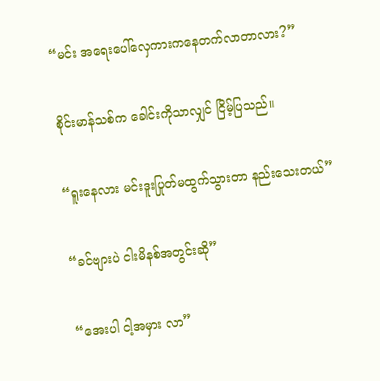“မင်း အရေးပေါ်လှေကားကနေတက်လာတာလား?”

စိုင်းမာန်သစ်က ခေါင်းကိုသာလျှင် ငြိမ့်ပြသည်။

“ရူးနေလား မင်းဒူးပြုတ်မထွက်သွားတာ နည်းသေးတယ်”

“ခင်ဗျားပဲ ငါးမိနစ်အတွင်းဆို”

“အေးပါ ငါ့အမှား လာ”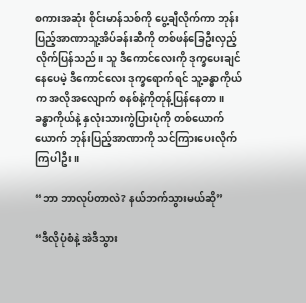စကားအဆုံး စိုင်းမာန်သစ်ကို ပွေ့ချီလိုက်ကာ ဘုန်းပြည့်အာဏာသူ့အိပ်ခန်းဆီကို တစ်ဖန်ခြေဦးလှည့်လိုက်ပြန်သည်။ သူ ဒီကောင်လေးကို ဒုက္ခပေးချင်နေပေမဲ့ ဒီကောင်လေး ဒုက္ခရောက်ရင် သူ့ခန္ဓာကိုယ်က အလိုအလျောက် စနစ်နဲ့ကိုတုန့်ပြန်နေတာ။ ခန္ဓာကိုယ်နဲ့ နှလုံးသားကွဲပြားပုံကို တစ်ယောက်ယောက် ဘုန်းပြည့်အာဏာကို သင်ကြားပေးလိုက်ကြပါဦး။

“ဘာ ဘာလုပ်တာလဲ? နယ်ဘက်သွားမယ်ဆို”

“ဒီလိုပုံစံနဲ့ အဲဒီသွား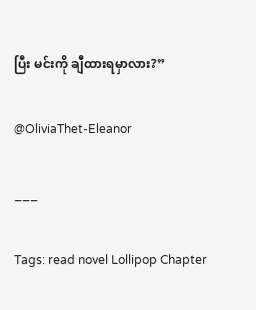ပြီး မင်းကို ချီထားရမှာလား?”

@OliviaThet-Eleanor

___

Tags: read novel Lollipop Chapter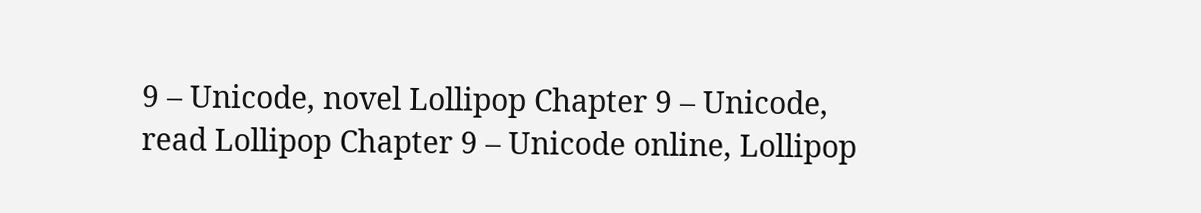9 – Unicode, novel Lollipop Chapter 9 – Unicode, read Lollipop Chapter 9 – Unicode online, Lollipop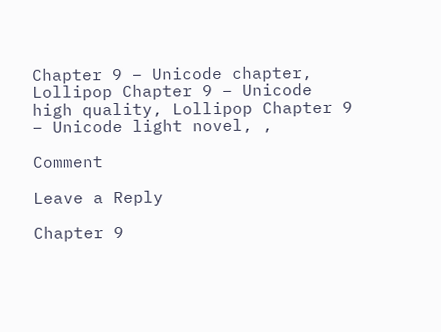Chapter 9 – Unicode chapter, Lollipop Chapter 9 – Unicode high quality, Lollipop Chapter 9 – Unicode light novel, ,

Comment

Leave a Reply

Chapter 9